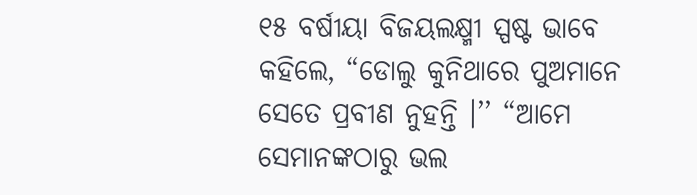୧୫ ବର୍ଷୀୟା ବିଜୟଲକ୍ଷ୍ମୀ ସ୍ପଷ୍ଟ ଭାବେ କହିଲେ, “ଡୋଲୁ କୁନିଥାରେ ପୁଅମାନେ ସେତେ ପ୍ରବୀଣ ନୁହନ୍ତି ।’’ “ଆମେ ସେମାନଙ୍କଠାରୁ ଭଲ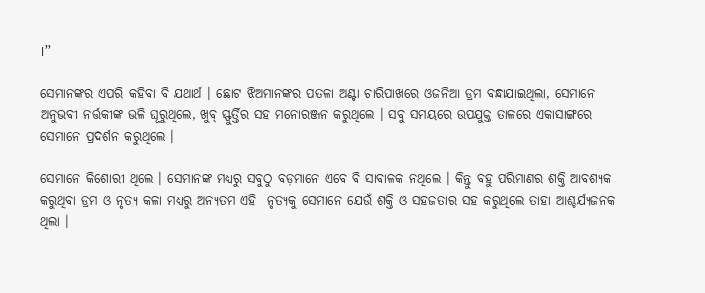।’’

ସେମାନଙ୍କର ଏପରି କହିବା ବି ଯଥାର୍ଥ । ଛୋଟ ଝିଅମାନଙ୍କର ପତଳା ଅଣ୍ଟା ଚାରିପାଖରେ ଓଜନିଆ ଡ୍ରମ ବନ୍ଧାଯାଇଥିଲା, ସେମାନେ ଅନୁଭବୀ ନର୍ତ୍ତକୀଙ୍କ ଭଳି ଘୂରୁଥିଲେ, ଖୁବ୍ ସ୍ଫୁର୍ତ୍ତିର ସହ ମନୋରଞ୍ଜନ କରୁଥିଲେ । ସବୁ ସମୟରେ ଉପଯୁକ୍ତ ତାଳରେ ଏକାସାଙ୍ଗରେ ସେମାନେ ପ୍ରଦର୍ଶନ କରୁଥିଲେ ।

ସେମାନେ କିଶୋରୀ ଥିଲେ । ସେମାନଙ୍କ ମଧ୍ୟରୁ ସବୁଠୁ ବଡ଼ମାନେ ଏବେ ବି ସାବାଳକ ନଥିଲେ । କିନ୍ତୁ ବହୁ ପରିମାଣର ଶକ୍ତି ଆବଶ୍ୟକ କରୁଥିବା ଡ୍ରମ ଓ ନୃତ୍ୟ କଳା ମଧ୍ୟରୁ ଅନ୍ୟତମ ଏହି  ନୃତ୍ୟକୁ ସେମାନେ ଯେଉଁ ଶକ୍ତି ଓ ସହଜତାର ସହ କରୁଥିଲେ ତାହା ଆଶ୍ଚର୍ଯ୍ୟଜନକ ଥିଲା ।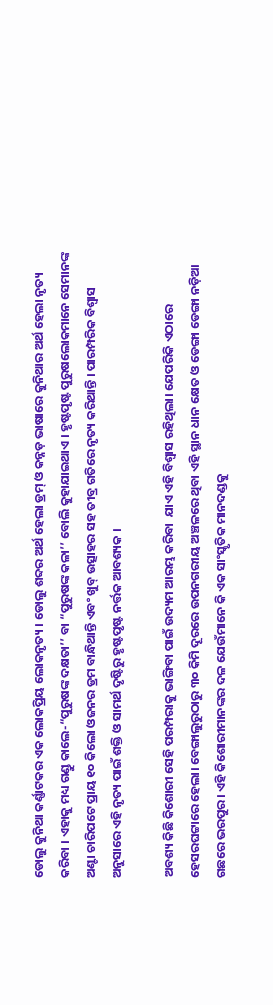ଡୋଲୁ କୁନିଥା କର୍ଣ୍ଣାଟକର ଏକ ଲୋକପ୍ରିୟ ଲୋକନୃତ୍ୟ । ଡୋଲୁ ଶବ୍ଦର ଅର୍ଥ ହେଲା ଡ୍ରମ୍ ଓ କନ୍ନଡ଼ ଭାଷାରେ କୁନିଥାର ଅର୍ଥ ହେଲା ନୃତ୍ୟ କରିବା । ଏହାକୁ ମଧ୍ୟ ଗଣ୍ଡୁ କାଲେ-“ପୁରୁଷଙ୍କ ଦକ୍ଷତା’’ ବା “ପୁରୁଷଙ୍କ କଳା’’ ବୋଲି କୁହାଯାଇଥାଏ । ହୃଷ୍ଟପୃଷ୍ଟ ପୁରୁଷଲୋକମାନେ ସେମାନଙ୍କ ଅଣ୍ଟା ଚାରିପଟେ ପ୍ରାୟ ୧୦ କିଲୋ ଓଜନର ଡ୍ରମ ବାନ୍ଧିଥାନ୍ତି ଏବଂ ଖୁବ୍ ଉତ୍ସାହର ସହ ତୀବ୍ର ଗତିରେ ନୃତ୍ୟ କରିଥାନ୍ତି । ପାରମ୍ପରିକ ବିଶ୍ୱାସ ଅନୁସାରେ ଏହି ନୃତ୍ୟ ପାଇଁ ଶକ୍ତି ଓ ସାମର୍ଥ ଦୃଷ୍ଟିରୁ ହୃଷ୍ଟପୃଷ୍ଟ ନର୍ତ୍ତକ ଆବଶ୍ୟକ ।

ଅବଶ୍ୟ କିଛି କିଶୋରୀ ସେହି ପରମ୍ପରାକୁ ଭାଙ୍ଗିବା ପାଇଁ ଉଦ୍ୟମ ଆରମ୍ଭ କରିବା  ଯାଏ ଏହି ବିଶ୍ୱାସ ରହିଥିଲା। ଯେପରିକି ଏଠାରେ ହେସରଘଟ୍ଟାରେ ହେଲା। ବେଙ୍ଗାଲୁରୁଠାରୁ ୩୦ କିମି ଦୂରରେ ଉପନଗରୀୟ ଅଞ୍ଚଳରେ ଥିବା ଏହି ସ୍ଥାନ ଧାନ କ୍ଷେତ ଓ ଡେଙ୍ଗା ଡେଙ୍ଗା ନଡ଼ିଆ ଗଛରେ ଭରପୁର। ଏହି କିଶୋରୀମାନଙ୍କର ଦଳ ଯେଉଁମାନେ କି ଏକ ସାଂସ୍କୃତିକ ମାନଦଣ୍ଡକୁ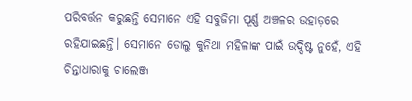ପରିବର୍ତ୍ତନ କରୁଛନ୍ତି ସେମାନେ ଏହି ସବୁଜିମା ପୂର୍ଣ୍ଣ ଅଞ୍ଚଳର ଉହାଡ଼ରେ ରହିଯାଇଛନ୍ତି। ସେମାନେ ଡୋଲୁ କୁନିଥା ମହିଳାଙ୍କ ପାଇଁ ଉଦ୍ଦିଷ୍ଟ ନୁହେଁ, ଏହି ଚିନ୍ତାଧାରାକୁ ଚାଲେଞ୍ଜ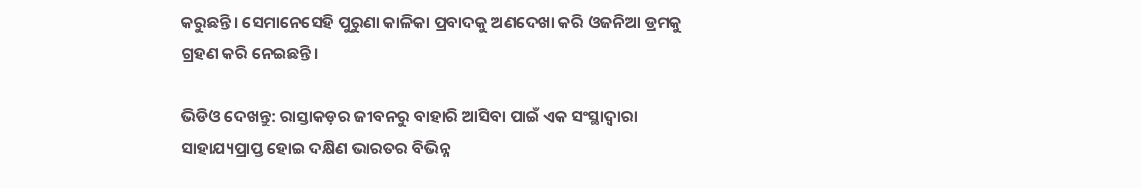କରୁଛନ୍ତି। ସେମାନେସେହି ପୁରୁଣା କାଳିକା ପ୍ରବାଦକୁ ଅଣଦେଖା କରି ଓଜନିଆ ଡ୍ରମକୁ ଗ୍ରହଣ କରି ନେଇଛନ୍ତି।

ଭିଡିଓ ଦେଖନ୍ତୁ: ରାସ୍ତାକଡ଼ର ଜୀବନରୁ ବାହାରି ଆସିବା ପାଇଁ ଏକ ସଂସ୍ଥାଦ୍ୱାରା ସାହାଯ୍ୟପ୍ରାପ୍ତ ହୋଇ ଦକ୍ଷିଣ ଭାରତର ବିଭିନ୍ନ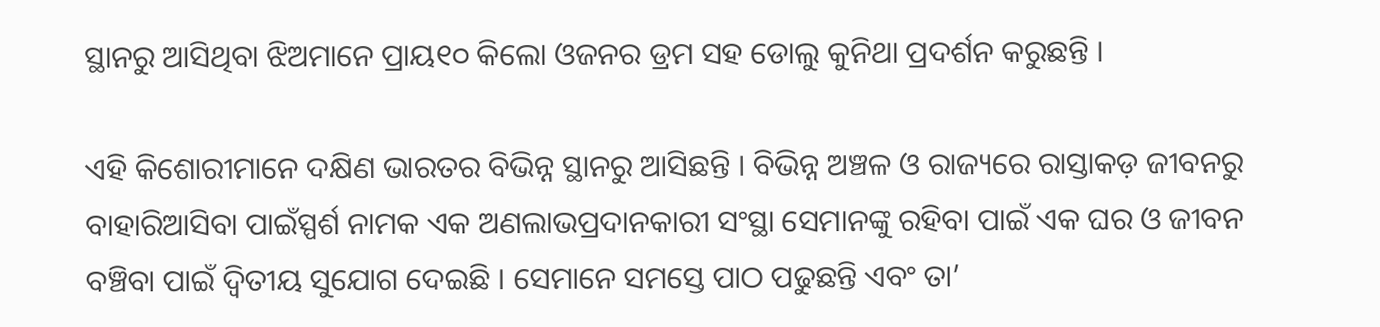ସ୍ଥାନରୁ ଆସିଥିବା ଝିଅମାନେ ପ୍ରାୟ୧୦ କିଲୋ ଓଜନର ଡ୍ରମ ସହ ଡୋଲୁ କୁନିଥା ପ୍ରଦର୍ଶନ କରୁଛନ୍ତି ।

ଏହି କିଶୋରୀମାନେ ଦକ୍ଷିଣ ଭାରତର ବିଭିନ୍ନ ସ୍ଥାନରୁ ଆସିଛନ୍ତି । ବିଭିନ୍ନ ଅଞ୍ଚଳ ଓ ରାଜ୍ୟରେ ରାସ୍ତାକଡ଼ ଜୀବନରୁ ବାହାରିଆସିବା ପାଇଁସ୍ପର୍ଶ ନାମକ ଏକ ଅଣଲାଭପ୍ରଦାନକାରୀ ସଂସ୍ଥା ସେମାନଙ୍କୁ ରହିବା ପାଇଁ ଏକ ଘର ଓ ଜୀବନ ବଞ୍ଚିବା ପାଇଁ ଦ୍ୱିତୀୟ ସୁଯୋଗ ଦେଇଛି । ସେମାନେ ସମସ୍ତେ ପାଠ ପଢୁଛନ୍ତି ଏବଂ ତା’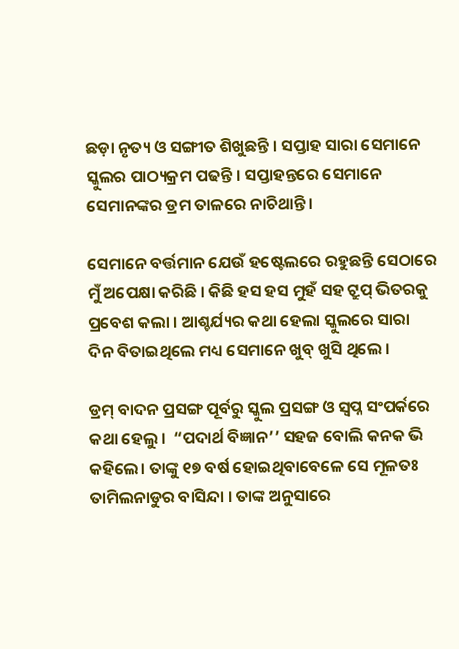ଛଡ଼ା ନୃତ୍ୟ ଓ ସଙ୍ଗୀତ ଶିଖୁଛନ୍ତି । ସପ୍ତାହ ସାରା ସେମାନେ ସ୍କୁଲର ପାଠ୍ୟକ୍ରମ ପଢନ୍ତି । ସପ୍ତାହନ୍ତରେ ସେମାନେ ସେମାନଙ୍କର ଡ୍ରମ ତାଳରେ ନାଚିଥାନ୍ତି ।

ସେମାନେ ବର୍ତ୍ତମାନ ଯେଉଁ ହଷ୍ଟେଲରେ ରହୁଛନ୍ତି ସେଠାରେ ମୁଁ ଅପେକ୍ଷା କରିଛି । କିଛି ହସ ହସ ମୁହଁ ସହ ଟ୍ରୁପ୍ ଭିତରକୁ ପ୍ରବେଶ କଲା । ଆଶ୍ଚର୍ଯ୍ୟର କଥା ହେଲା ସ୍କୁଲରେ ସାରା ଦିନ ବିତାଇଥିଲେ ମଧ୍ୟ ସେମାନେ ଖୁବ୍ ଖୁସି ଥିଲେ ।

ଡ୍ରମ୍ ବାଦନ ପ୍ରସଙ୍ଗ ପୂର୍ବରୁ ସ୍କୁଲ ପ୍ରସଙ୍ଗ ଓ ସ୍ୱପ୍ନ ସଂପର୍କରେ କଥା ହେଲୁ ।  “ପଦାର୍ଥ ବିଜ୍ଞାନ’’ ସହଜ ବୋଲି କନକ ଭି କହିଲେ। ତାଙ୍କୁ ୧୭ ବର୍ଷ ହୋଇଥିବାବେଳେ ସେ ମୂଳତଃ ତାମିଲନାଡୁର ବାସିନ୍ଦା । ତାଙ୍କ ଅନୁସାରେ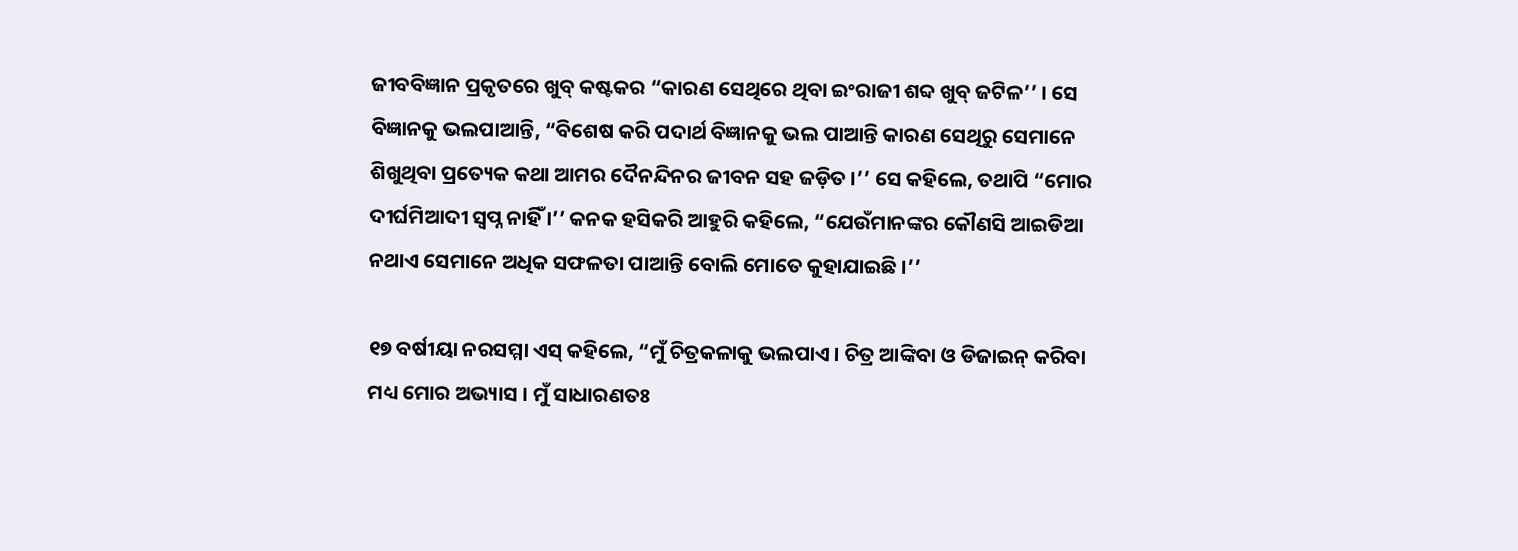ଜୀବବିଜ୍ଞାନ ପ୍ରକୃତରେ ଖୁବ୍ କଷ୍ଟକର “କାରଣ ସେଥିରେ ଥିବା ଇଂରାଜୀ ଶବ୍ଦ ଖୁବ୍ ଜଟିଳ’’ । ସେ ବିଜ୍ଞାନକୁ ଭଲପାଆନ୍ତି, “ବିଶେଷ କରି ପଦାର୍ଥ ବିଜ୍ଞାନକୁ ଭଲ ପାଆନ୍ତି କାରଣ ସେଥିରୁ ସେମାନେ ଶିଖୁଥିବା ପ୍ରତ୍ୟେକ କଥା ଆମର ଦୈନନ୍ଦିନର ଜୀବନ ସହ ଜଡ଼ିତ ।’’ ସେ କହିଲେ, ତଥାପି “ମୋର  ଦୀର୍ଘମିଆଦୀ ସ୍ୱପ୍ନ ନାହିଁ ।’’ କନକ ହସିକରି ଆହୁରି କହିଲେ, “ଯେଉଁମାନଙ୍କର କୌଣସି ଆଇଡିଆ ନଥାଏ ସେମାନେ ଅଧିକ ସଫଳତା ପାଆନ୍ତି ବୋଲି ମୋତେ କୁହାଯାଇଛି ।’’

୧୭ ବର୍ଷୀୟା ନରସମ୍ମା ଏସ୍ କହିଲେ, “ମୁଁ ଚିତ୍ରକଳାକୁ ଭଲପାଏ । ଚିତ୍ର ଆଙ୍କିବା ଓ ଡିଜାଇନ୍ କରିବା ମଧ୍ୟ ମୋର ଅଭ୍ୟାସ । ମୁଁ ସାଧାରଣତଃ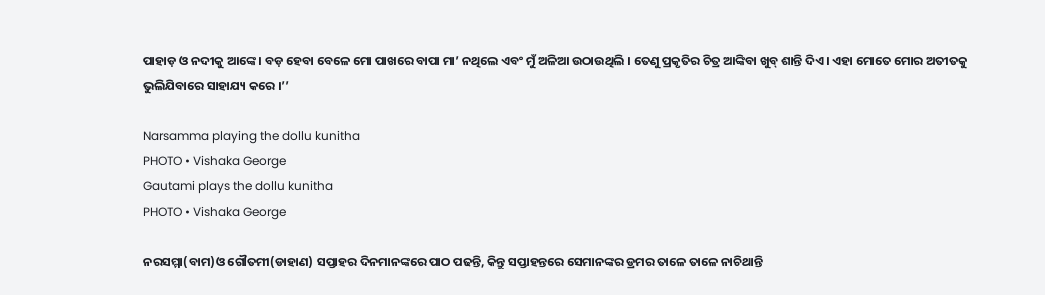ପାହାଡ଼ ଓ ନଦୀକୁ ଆଙ୍କେ । ବଡ଼ ହେବା ବେଳେ ମୋ ପାଖରେ ବାପା ମା’ ନଥିଲେ ଏବଂ ମୁଁ ଅଳିଆ ଉଠାଉଥିଲି । ତେଣୁ ପ୍ରକୃତିର ଚିତ୍ର ଆଙ୍କିବା ଖୁବ୍ ଶାନ୍ତି ଦିଏ । ଏହା ମୋତେ ମୋର ଅତୀତକୁ ଭୁଲିଯିବାରେ ସାହାଯ୍ୟ କରେ ।’’

Narsamma playing the dollu kunitha
PHOTO • Vishaka George
Gautami plays the dollu kunitha
PHOTO • Vishaka George

ନରସମ୍ମା(ବାମ)ଓ ଗୌତମୀ(ଡାହାଣ) ସପ୍ତାହର ଦିନମାନଙ୍କରେ ପାଠ ପଢନ୍ତି, କିନ୍ତୁ ସପ୍ତାହନ୍ତରେ ସେମାନଙ୍କର ଡ୍ରମର ତାଳେ ତାଳେ ନାଚିଥାନ୍ତି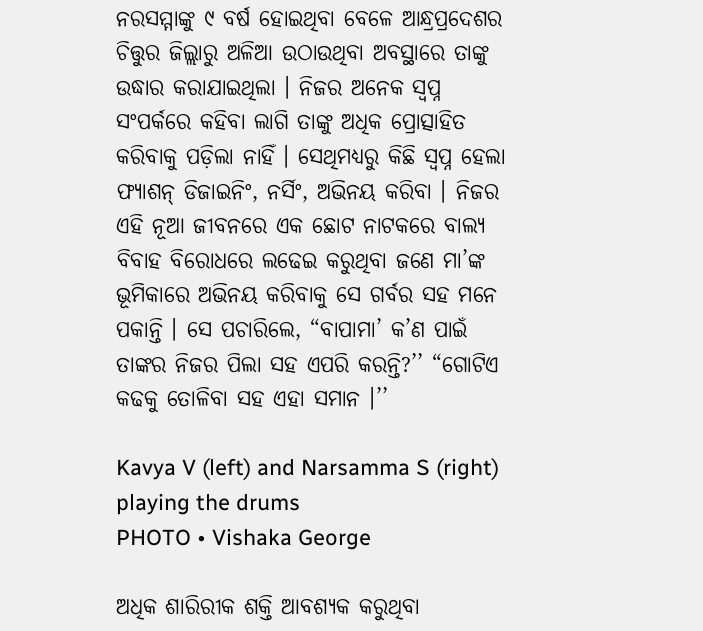ନରସମ୍ମାଙ୍କୁ ୯ ବର୍ଷ ହୋଇଥିବା ବେଳେ ଆନ୍ଧ୍ରପ୍ରଦେଶର ଚିତ୍ତୁର ଜିଲ୍ଲାରୁ ଅଳିଆ ଉଠାଉଥିବା ଅବସ୍ଥାରେ ତାଙ୍କୁ ଉଦ୍ଧାର କରାଯାଇଥିଲା । ନିଜର ଅନେକ ସ୍ୱପ୍ନ ସଂପର୍କରେ କହିବା ଲାଗି ତାଙ୍କୁ ଅଧିକ ପ୍ରୋତ୍ସାହିତ କରିବାକୁ ପଡ଼ିଲା ନାହିଁ । ସେଥିମଧ୍ୟରୁ କିଛି ସ୍ୱପ୍ନ ହେଲା ଫ୍ୟାଶନ୍ ଡିଜାଇନିଂ, ନର୍ସିଂ, ଅଭିନୟ କରିବା । ନିଜର ଏହି ନୂଆ ଜୀବନରେ ଏକ ଛୋଟ ନାଟକରେ ବାଲ୍ୟ ବିବାହ ବିରୋଧରେ ଲଢେଇ କରୁଥିବା ଜଣେ ମା’ଙ୍କ ଭୂମିକାରେ ଅଭିନୟ କରିବାକୁ ସେ ଗର୍ବର ସହ ମନେ ପକାନ୍ତି । ସେ ପଚାରିଲେ, “ବାପାମା’ କ’ଣ ପାଇଁ ତାଙ୍କର ନିଜର ପିଲା ସହ ଏପରି କରନ୍ତି?’’ “ଗୋଟିଏ କଢକୁ ତୋଳିବା ସହ ଏହା ସମାନ ।’’

Kavya V (left) and Narsamma S (right) playing the drums
PHOTO • Vishaka George

ଅଧିକ ଶାରିରୀକ ଶକ୍ତି ଆବଶ୍ୟକ କରୁଥିବା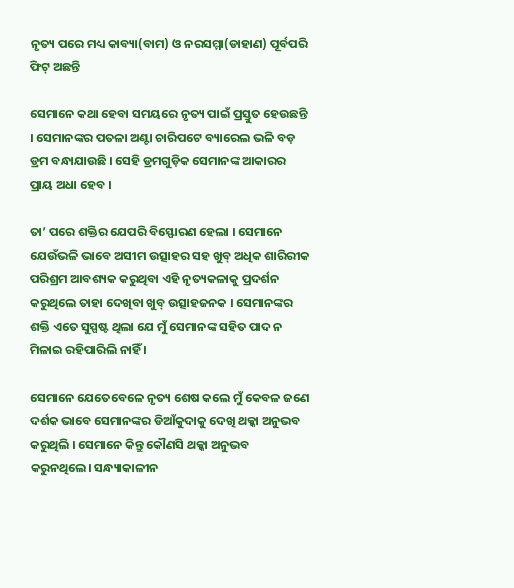ନୃତ୍ୟ ପରେ ମଧ୍ୟ କାବ୍ୟା(ବାମ) ଓ ନରସମ୍ମା(ଡାହାଣ) ପୂର୍ବପରି ଫିଟ୍ ଅଛନ୍ତି

ସେମାନେ କଥା ହେବା ସମୟରେ ନୃତ୍ୟ ପାଇଁ ପ୍ରସ୍ତୁତ ହେଉଛନ୍ତି । ସେମାନଙ୍କର ପତଳା ଅଣ୍ଟା ଚାରିପଟେ ବ୍ୟାରେଲ ଭଳି ବଡ଼ ଡ୍ରମ ବନ୍ଧାଯାଉଛି । ସେହି ଡ୍ରମଗୁଡ଼ିକ ସେମାନଙ୍କ ଆକାରର ପ୍ରାୟ ଅଧା ହେବ ।

ତା’ ପରେ ଶକ୍ତିର ଯେପରି ବିସ୍ଫୋରଣ ହେଲା । ସେମାନେ ଯେଉଁଭଳି ଭାବେ ଅସୀମ ଉତ୍ସାହର ସହ ଖୁବ୍ ଅଧିକ ଶାରିରୀକ ପରିଶ୍ରମ ଆବଶ୍ୟକ କରୁଥିବା ଏହି ନୃତ୍ୟକଳାକୁ ପ୍ରଦର୍ଶନ କରୁଥିଲେ ତାହା ଦେଖିବା ଖୁବ୍ ଉତ୍ସାହଜନକ । ସେମାନଙ୍କର ଶକ୍ତି ଏତେ ସୁସ୍ପଷ୍ଟ ଥିଲା ଯେ ମୁଁ ସେମାନଙ୍କ ସହିତ ପାଦ ନ ମିଳାଇ ରହିପାରିଲି ନାହିଁ ।

ସେମାନେ ଯେତେବେଳେ ନୃତ୍ୟ ଶେଷ କଲେ ମୁଁ କେବଳ ଜଣେ ଦର୍ଶକ ଭାବେ ସେମାନଙ୍କର ଡିଆଁକୁଦାକୁ ଦେଖି ଥକ୍କା ଅନୁଭବ କରୁଥିଲି । ସେମାନେ କିନ୍ତୁ କୌଣସି ଥକ୍କା ଅନୁଭବ କରୁନଥିଲେ। ସନ୍ଧ୍ୟାକାଳୀନ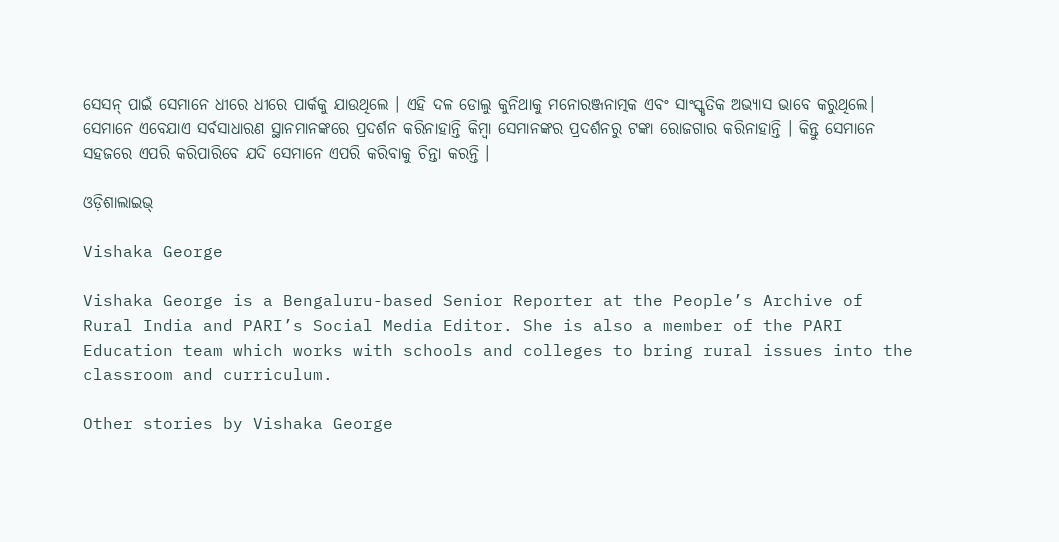ସେସନ୍ ପାଇଁ ସେମାନେ ଧୀରେ ଧୀରେ ପାର୍କକୁ ଯାଉଥିଲେ । ଏହି ଦଳ ଡୋଲୁ କୁନିଥାକୁ ମନୋରଞ୍ଜନାତ୍ମକ ଏବଂ ସାଂସ୍କୃତିକ ଅଭ୍ୟାସ ଭାବେ କରୁଥିଲେ। ସେମାନେ ଏବେଯାଏ ସର୍ବସାଧାରଣ ସ୍ଥାନମାନଙ୍କରେ ପ୍ରଦର୍ଶନ କରିନାହାନ୍ତି କିମ୍ବା ସେମାନଙ୍କର ପ୍ରଦର୍ଶନରୁ ଟଙ୍କା ରୋଜଗାର କରିନାହାନ୍ତି । କିନ୍ତୁ ସେମାନେ ସହଜରେ ଏପରି କରିପାରିବେ ଯଦି ସେମାନେ ଏପରି କରିବାକୁ ଚିନ୍ତା କରନ୍ତି ।

ଓଡ଼ିଶାଲାଇଭ୍‍

Vishaka George

Vishaka George is a Bengaluru-based Senior Reporter at the People’s Archive of Rural India and PARI’s Social Media Editor. She is also a member of the PARI Education team which works with schools and colleges to bring rural issues into the classroom and curriculum.

Other stories by Vishaka George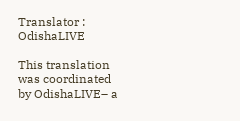Translator : OdishaLIVE

This translation was coordinated by OdishaLIVE– a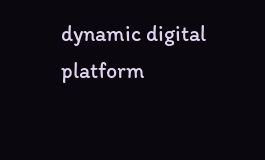dynamic digital platform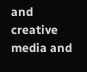and creative media and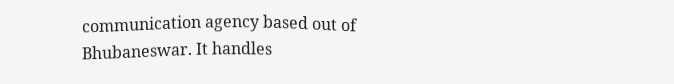communication agency based out of Bhubaneswar. It handles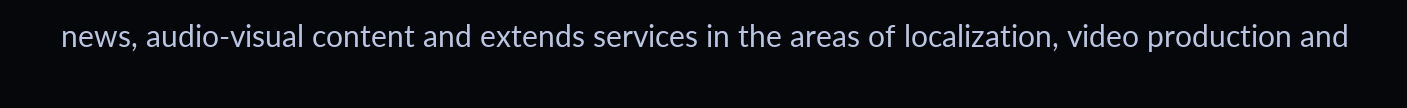news, audio-visual content and extends services in the areas of localization, video production and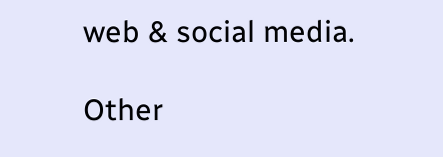web & social media.

Other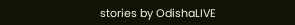stories by OdishaLIVE